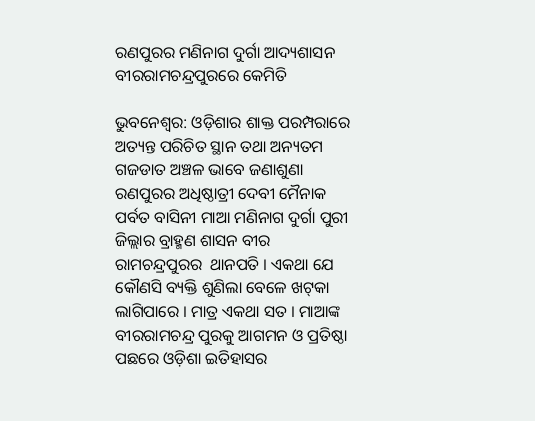ରଣପୁରର ମଣିନାଗ ଦୁର୍ଗା ଆଦ୍ୟଶାସନ ବୀରରାମଚନ୍ଦ୍ରପୁରରେ କେମିତି

ଭୁବନେଶ୍ୱର: ଓଡ଼ିଶାର ଶାକ୍ତ ପରମ୍ପରାରେ ଅତ୍ୟନ୍ତ ପରିଚିତ ସ୍ଥାନ ତଥା ଅନ୍ୟତମ ଗଜଡାତ ଅଞ୍ଚଳ ଭାବେ ଜଣାଶୁଣା ରଣପୁରର ଅଧିଷ୍ଠାତ୍ରୀ ଦେବୀ ମୈନାକ ପର୍ବତ ବାସିନୀ ମାଆ ମଣିନାଗ ଦୁର୍ଗା ପୁରୀ ଜିଲ୍ଲାର ବ୍ରାହ୍ମଣ ଶାସନ ବୀର ରାମଚନ୍ଦ୍ରପୁରର  ଥାନପତି । ଏକଥା ଯେ କୌଣସି ବ୍ୟକ୍ତି ଶୁଣିଲା ବେଳେ ଖଟ୍‍କା ଲାଗିପାରେ । ମାତ୍ର ଏକଥା ସତ । ମାଆଙ୍କ ବୀରରାମଚନ୍ଦ୍ର ପୁରକୁ ଆଗମନ ଓ ପ୍ରତିଷ୍ଠା ପଛରେ ଓଡ଼ିଶା ଇତିହାସର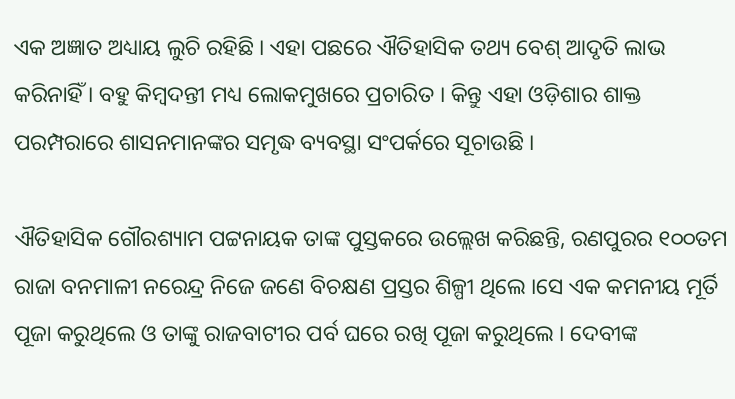ଏକ ଅଜ୍ଞାତ ଅଧ୍ୟାୟ ଲୁଚି ରହିଛି । ଏହା ପଛରେ ଐତିହାସିକ ତଥ୍ୟ ବେଶ୍‍ ଆଦୃତି ଲାଭ କରିନାହିଁ । ବହୁ କିମ୍ୱଦନ୍ତୀ ମଧ୍ୟ ଲୋକମୁଖରେ ପ୍ରଚାରିତ । କିନ୍ତୁ ଏହା ଓଡ଼ିଶାର ଶାକ୍ତ ପରମ୍ପରାରେ ଶାସନମାନଙ୍କର ସମୃଦ୍ଧ ବ୍ୟବସ୍ଥା ସଂପର୍କରେ ସୂଚାଉଛି ।

ଐତିହାସିକ ଗୌରଶ୍ୟାମ ପଟ୍ଟନାୟକ ତାଙ୍କ ପୁସ୍ତକରେ ଉଲ୍ଲେଖ କରିଛନ୍ତି, ରଣପୁରର ୧୦୦ତମ ରାଜା ବନମାଳୀ ନରେନ୍ଦ୍ର ନିଜେ ଜଣେ ବିଚକ୍ଷଣ ପ୍ରସ୍ତର ଶିଳ୍ପୀ ଥିଲେ ।ସେ ଏକ କମନୀୟ ମୂର୍ତି ପୂଜା କରୁଥିଲେ ଓ ତାଙ୍କୁ ରାଜବାଟୀର ପର୍ବ ଘରେ ରଖି ପୂଜା କରୁଥିଲେ । ଦେବୀଙ୍କ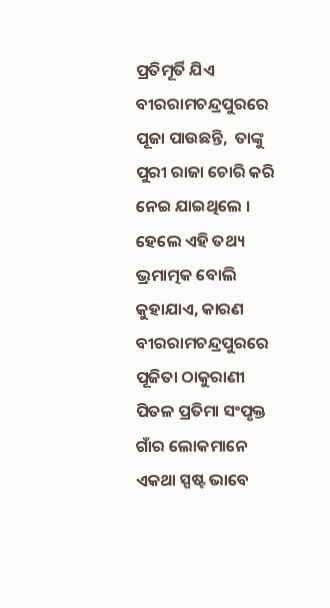ପ୍ରତିମୂର୍ତି ଯିଏ ବୀରରାମଚନ୍ଦ୍ରପୁରରେ ପୂଜା ପାଉଛନ୍ତି,  ତାଙ୍କୁ ପୁରୀ ରାଜା ଚୋରି କରି ନେଇ ଯାଇଥିଲେ । ହେଲେ ଏହି ତଥ୍ୟ ଭ୍ରମାତ୍ମକ ବୋଲି କୁହାଯାଏ, କାରଣ ବୀରରାମଚନ୍ଦ୍ରପୁରରେ ପୂଜିତା ଠାକୁରାଣୀ ପିତଳ ପ୍ରତିମା ସଂପୃକ୍ତ ଗାଁର ଲୋକମାନେ ଏକଥା ସ୍ପଷ୍ଟ ଭାବେ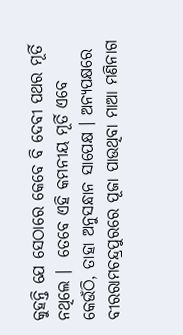କୁହନ୍ତି ଯେ ସେଠାରେ କେବେ ବି ଦେବୀ ପଥର ମୂର୍ତି ନଥିଲେ ।  ତେବେ ଏହି କମନୀୟ ମୂର୍ତି ଏବେ କେଉଁଠି, ତାହା ଅନୁସନ୍ଧାନ ସାପେକ୍ଷ । ଅନ୍ୟପକ୍ଷରେ ବୀରରାମଚନ୍ଦ୍ରପୁରରେ ପୂଜା ପାଉଥିବା ମାଆ ମଣିନାଗ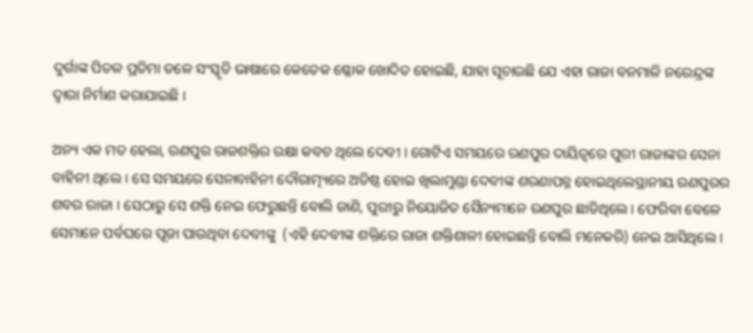ଦୁର୍ଗାଙ୍କ ପିତଳ ପ୍ରତିମା ତଳେ ସଂସ୍କୃତି ଭାଷାରେ କେତେକ ଶ୍ଳୋକ ଖୋଦିତ ହୋଇଛି, ଯାହା ସୂଚାଉଛି ଯେ ଏହା ରାଜା ବନମାଳି ନରେନ୍ଦ୍ରଙ୍କ ଦ୍ୱାରା ନିର୍ମାଣ କରାଯାଇଛି ।

ଅନ୍ୟ ଏକ ମତ ହେଲା, ରଣପୁର ରାଜଶକ୍ତିର ରକ୍ଷା କବଚ ଥିଲେ ଦେବୀ । ଗୋଟିଏ ସମୟରେ ରଣପୁର ଦାୟିତ୍ୱରେ ପୁରୀ ରାଜାଙ୍କର ସେନା ବାହିନୀ ଥିଲେ । ସେ ସମୟରେ ସେନାବାହିନୀ ଦୌରାତ୍ମ୍ୟରେ ଅତିଷ୍ଠ ହୋଇ ଖିଲାମୁଣ୍ଡା ଦେବୀଙ୍କ ଶରଣାପନ୍ନ ହୋଇଥିଲେସ୍ଥାନୀୟ ରଣପୁରର ଶବର ରାଜା । ସେଠାରୁ ସେ ଶକ୍ତି ନେଇ ଫେରୁଛନ୍ତି ବୋଲି ଜାଣି, ପୁରୀରୁ ନିୟୋଜିତ ସୈନ୍ୟମାନେ ରଣପୁର ଛାଡିଥିଲେ । ଫେରିବା ବେଳେ ସେମାନେ ପର୍ବଘରେ ପୂଜା ପାଉଥିବା ଦେବୀଙ୍କୁ  (ଏହି ଦେବୀଙ୍କ ଶକ୍ତିରେ ରାଜା ଶକ୍ତିଶାଳୀ ହୋଇଛନ୍ତି ବୋଲି ମନେକରି) ନେଇ ଆସିଥିଲେ ।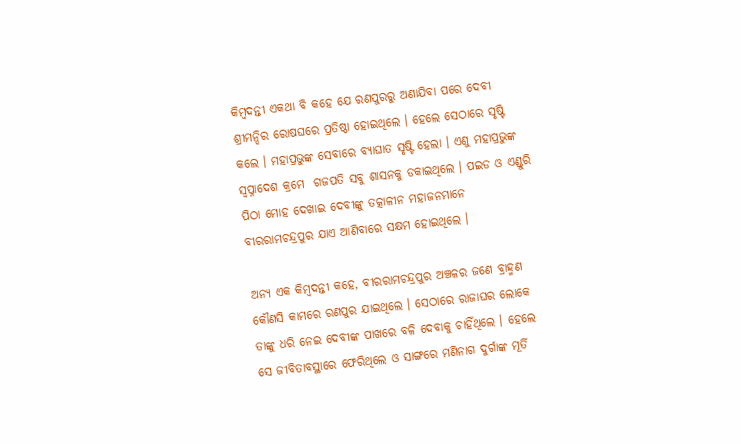କିମ୍ୱଦନ୍ତୀ ଏକଥା ବି କହେ ଯେ ରଣପୁରରୁ ଅଣାଯିବା ପରେ ଦେବୀ ଶ୍ରୀମନ୍ଦିର ରୋଷଘରେ ପ୍ରତିଷ୍ଠା ହୋଇଥିଲେ । ହେଲେ ସେଠାରେ ସୃଷ୍ଟି କଲେ । ମହାପ୍ରଭୁଙ୍କ ସେବାରେ ବ୍ୟାଘାତ ସୃଷ୍ଟି ହେଲା । ଏଣୁ ମହାପ୍ରଭୁଙ୍କ ସ୍ୱପ୍ନାଦେଶ କ୍ରମେ  ଗଜପତି ସବୁ ଶାସନକୁ ଡକାଇଥିଲେ । ପଇଡ ଓ ଏଣ୍ଡୁରି ପିଠା ମୋହ ଦେଖାଇ ଦେବୀଙ୍କୁ ତତ୍କାଳୀନ ମହାଜନମାନେ ବୀରରାମଚନ୍ଦ୍ରପୁର ଯାଏ ଆଣିବାରେ ସକ୍ଷମ ହୋଇଥିଲେ ।

ଅନ୍ୟ ଏକ କିମ୍ୱଦନ୍ତୀ କହେ, ବୀରରାମଚନ୍ଦ୍ରପୁର ଅଞ୍ଚଳର ଜଣେ ବ୍ରାହ୍ମଣ କୌଣସି କାମରେ ରଣପୁର ଯାଇଥିଲେ । ସେଠାରେ ରାଜାଘର ଲୋକେ ତାଙ୍କୁ ଧରି ନେଇ ଦେବୀଙ୍କ ପାଖରେ ବଳି ଦେବାକୁ ଚାହିଁଥିଲେ । ହେଲେ ସେ ଜୀବିତାବସ୍ଥାରେ ଫେରିଥିଲେ ଓ ସାଙ୍ଗରେ ମଣିନାଗ ଦୁର୍ଗାଙ୍କ ମୂର୍ତି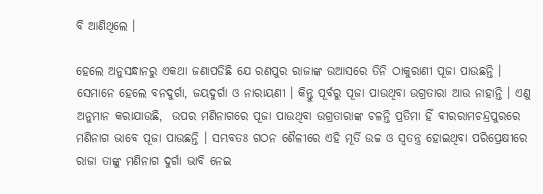ବି ଆଣିଥିଲେ ।

ହେଲେ ଅନୁସନ୍ଧାନରୁ ଏକଥା ଜଣାପଡିଛି ଯେ ରଣପୁର ରାଜାଙ୍କ ଉଆସରେ ତିନି ଠାକୁରାଣୀ ପୂଜା ପାଉଛନ୍ତି । ସେମାନେ ହେଲେ ବନଦୁର୍ଗା, ଜୟଦୁର୍ଗା ଓ ନାରାୟଣୀ । କିନ୍ତୁ ପୂର୍ବରୁ ପୂଜା ପାଉଥିବା ଉଗ୍ରତାରା ଆଉ ନାହାନ୍ତି । ଏଣୁ ଅନୁମାନ କରାଯାଉଛି,  ଉପର ମଣିନାଗରେ ପୂଜା ପାଉଥିବା ଉଗ୍ରତାରାଙ୍କ ଚଳନ୍ତି ପ୍ରତିମା ହିଁ ବୀରରାମଚନ୍ଦ୍ରପୁରରେ ମଣିନାଗ ଭାବେ ପୂଜା ପାଉଛନ୍ତି । ସମ୍ଭବତଃ ଗଠନ ଶୈଳୀରେ ଏହି ମୂର୍ତି ଉଚ୍ଚ ଓ ସ୍ୱତନ୍ତ୍ର ହୋଇଥିବା ପରିପ୍ରେକ୍ଷୀରେ ରାଜା ତାଙ୍କୁ ମଣିନାଗ ଦୁର୍ଗା ଭାବି ନେଇ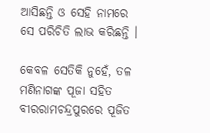ଆସିଛନ୍ତି ଓ ସେହି ନାମରେ ସେ ପରିଚିତି ଲାଭ କରିଛନ୍ତି ।

କେବଳ ସେତିକି ନୁହେଁ, ତଳ ମଣିନାଗଙ୍କ ପୂଜା ସହିତ ବୀରରାମଚନ୍ଦ୍ରପୁରରେ ପୂଜିତ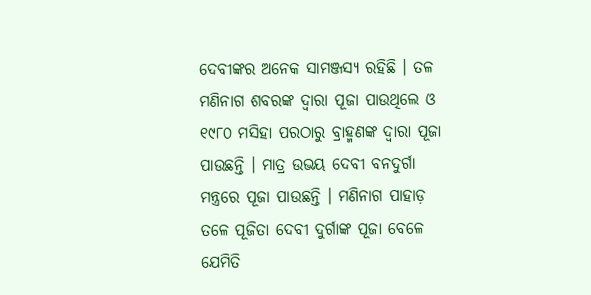ଦେବୀଙ୍କର ଅନେକ ସାମଞ୍ଜସ୍ୟ ରହିଛି । ତଳ ମଣିନାଗ ଶବରଙ୍କ ଦ୍ୱାରା ପୂଜା ପାଉଥିଲେ ଓ  ୧୯୮୦ ମସିହା ପରଠାରୁ ବ୍ରାହ୍ମଣଙ୍କ ଦ୍ୱାରା ପୂଜା ପାଉଛନ୍ତି । ମାତ୍ର ଉଭୟ ଦେବୀ ବନଦୁର୍ଗା ମନ୍ତ୍ରରେ ପୂଜା ପାଉଛନ୍ତି । ମଣିନାଗ ପାହାଡ଼ ତଳେ ପୂଜିତା ଦେବୀ ଦୁର୍ଗାଙ୍କ ପୂଜା ବେଳେ ଯେମିତି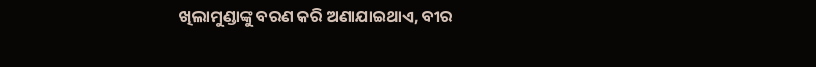ଖିଲାମୁଣ୍ଡାଙ୍କୁ ବରଣ କରି ଅଣାଯାଇଥାଏ, ବୀର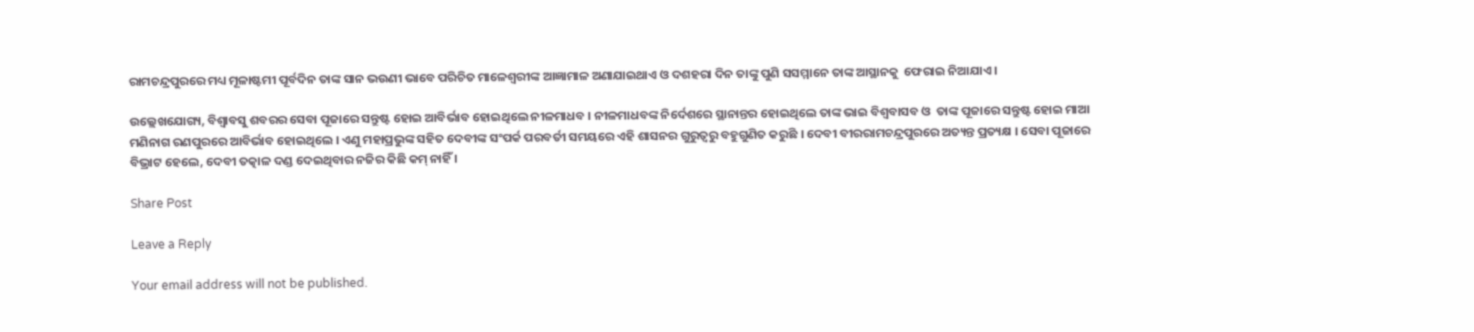ରାମଚନ୍ଦ୍ରପୁରରେ ମଧ୍ୟ ମୂଳାଷ୍ଟମୀ ପୂର୍ବଦିନ ତାଙ୍କ ସାନ ଭଉଣୀ ଭାବେ ପରିଚିତ ମାଳେଶ୍ୱରୀଙ୍କ ଆଜ୍ଞାମାଳ ଅଣାଯାଇଥାଏ ଓ ଦଶହରା ଦିନ ତାଙ୍କୁ ପୁଣି ସସମ୍ମାନେ ତାଙ୍କ ଆସ୍ଥାନକୁ  ଫେରାଇ ନିଆଯାଏ ।

ଉଲ୍ଲେଖଯୋଗ୍ୟ, ବିଶ୍ୱାବସୁ ଶବରର ସେବା ପୂଜାରେ ସନ୍ତୁଷ୍ଟ ହୋଇ ଆବିର୍ଭାବ ହୋଇଥିଲେ ନୀଳମାଧବ । ନୀଳମାଧବଙ୍କ ନିର୍ଦେଶରେ ସ୍ଥାନାନ୍ତର ହୋଇଥିଲେ ତାଙ୍କ ଭାଇ ବିଶ୍ୱବାସବ ଓ  ତାଙ୍କ ପୂଜାରେ ସନ୍ତୁଷ୍ଟ ହୋଇ ମାଆ ମଣିନାଗ ରଣପୁରରେ ଆବିର୍ଭାବ ହୋଇଥିଲେ । ଏଣୁ ମହାପ୍ରଭୁଙ୍କ ସହିତ ଦେବୀଙ୍କ ସଂପର୍କ ପରବର୍ତୀ ସମୟରେ ଏହି ଶାସନର ଗୁରୁତ୍ୱରୁ ବହୁଗୁଣିତ କରୁଛି । ଦେବୀ ବୀରରାମଚନ୍ଦ୍ରପୁରରେ ଅତ୍ୟନ୍ତ ପ୍ରତ୍ୟକ୍ଷ । ସେବା ପୂଜାରେ ବିଭ୍ରାଟ ହେଲେ, ଦେବୀ ତତ୍କାଳ ଦଣ୍ଡ ଦେଇଥିବାର ନଜିର କିଛି କମ୍‍ ନାହିଁ ।

Share Post

Leave a Reply

Your email address will not be published.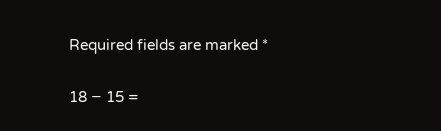Required fields are marked *

18 − 15 =